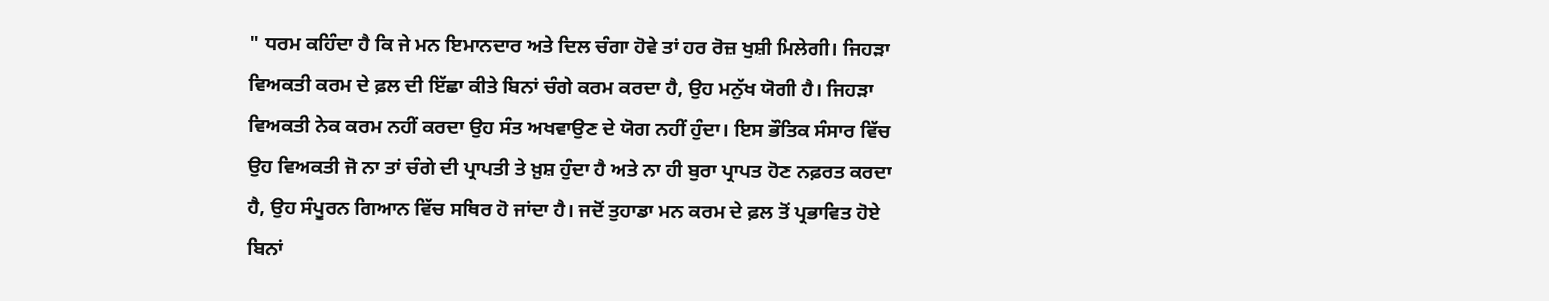" ਧਰਮ ਕਹਿੰਦਾ ਹੈ ਕਿ ਜੇ ਮਨ ਇਮਾਨਦਾਰ ਅਤੇ ਦਿਲ ਚੰਗਾ ਹੋਵੇ ਤਾਂ ਹਰ ਰੋਜ਼ ਖੁਸ਼ੀ ਮਿਲੇਗੀ। ਜਿਹੜਾ ਵਿਅਕਤੀ ਕਰਮ ਦੇ ਫ਼ਲ ਦੀ ਇੱਛਾ ਕੀਤੇ ਬਿਨਾਂ ਚੰਗੇ ਕਰਮ ਕਰਦਾ ਹੈ, ਉਹ ਮਨੁੱਖ ਯੋਗੀ ਹੈ। ਜਿਹੜਾ ਵਿਅਕਤੀ ਨੇਕ ਕਰਮ ਨਹੀਂ ਕਰਦਾ ਉਹ ਸੰਤ ਅਖਵਾਉਣ ਦੇ ਯੋਗ ਨਹੀਂ ਹੁੰਦਾ। ਇਸ ਭੌਤਿਕ ਸੰਸਾਰ ਵਿੱਚ ਉਹ ਵਿਅਕਤੀ ਜੋ ਨਾ ਤਾਂ ਚੰਗੇ ਦੀ ਪ੍ਰਾਪਤੀ ਤੇ ਖ਼ੁਸ਼ ਹੁੰਦਾ ਹੈ ਅਤੇ ਨਾ ਹੀ ਬੁਰਾ ਪ੍ਰਾਪਤ ਹੋਣ ਨਫ਼ਰਤ ਕਰਦਾ ਹੈ, ਉਹ ਸੰਪੂਰਨ ਗਿਆਨ ਵਿੱਚ ਸਥਿਰ ਹੋ ਜਾਂਦਾ ਹੈ। ਜਦੋਂ ਤੁਹਾਡਾ ਮਨ ਕਰਮ ਦੇ ਫ਼ਲ ਤੋਂ ਪ੍ਰਭਾਵਿਤ ਹੋਏ ਬਿਨਾਂ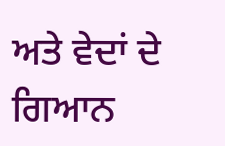ਅਤੇ ਵੇਦਾਂ ਦੇ ਗਿਆਨ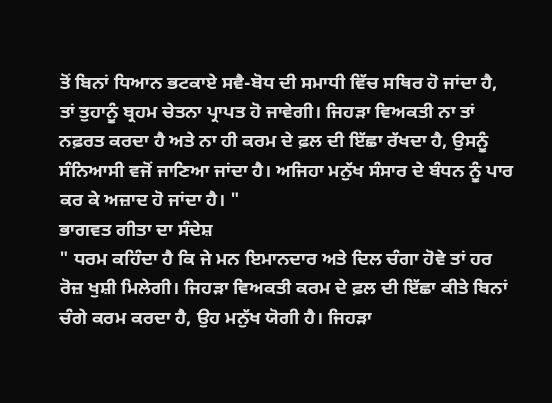ਤੋਂ ਬਿਨਾਂ ਧਿਆਨ ਭਟਕਾਏ ਸਵੈ-ਬੋਧ ਦੀ ਸਮਾਧੀ ਵਿੱਚ ਸਥਿਰ ਹੋ ਜਾਂਦਾ ਹੈ, ਤਾਂ ਤੁਹਾਨੂੰ ਬ੍ਰਹਮ ਚੇਤਨਾ ਪ੍ਰਾਪਤ ਹੋ ਜਾਵੇਗੀ। ਜਿਹੜਾ ਵਿਅਕਤੀ ਨਾ ਤਾਂ ਨਫ਼ਰਤ ਕਰਦਾ ਹੈ ਅਤੇ ਨਾ ਹੀ ਕਰਮ ਦੇ ਫ਼ਲ ਦੀ ਇੱਛਾ ਰੱਖਦਾ ਹੈ, ਉਸਨੂੰ ਸੰਨਿਆਸੀ ਵਜੋਂ ਜਾਣਿਆ ਜਾਂਦਾ ਹੈ। ਅਜਿਹਾ ਮਨੁੱਖ ਸੰਸਾਰ ਦੇ ਬੰਧਨ ਨੂੰ ਪਾਰ ਕਰ ਕੇ ਅਜ਼ਾਦ ਹੋ ਜਾਂਦਾ ਹੈ। "
ਭਾਗਵਤ ਗੀਤਾ ਦਾ ਸੰਦੇਸ਼
" ਧਰਮ ਕਹਿੰਦਾ ਹੈ ਕਿ ਜੇ ਮਨ ਇਮਾਨਦਾਰ ਅਤੇ ਦਿਲ ਚੰਗਾ ਹੋਵੇ ਤਾਂ ਹਰ ਰੋਜ਼ ਖੁਸ਼ੀ ਮਿਲੇਗੀ। ਜਿਹੜਾ ਵਿਅਕਤੀ ਕਰਮ ਦੇ ਫ਼ਲ ਦੀ ਇੱਛਾ ਕੀਤੇ ਬਿਨਾਂ ਚੰਗੇ ਕਰਮ ਕਰਦਾ ਹੈ, ਉਹ ਮਨੁੱਖ ਯੋਗੀ ਹੈ। ਜਿਹੜਾ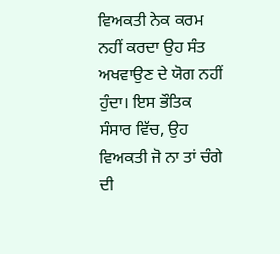ਵਿਅਕਤੀ ਨੇਕ ਕਰਮ ਨਹੀਂ ਕਰਦਾ ਉਹ ਸੰਤ ਅਖਵਾਉਣ ਦੇ ਯੋਗ ਨਹੀਂ ਹੁੰਦਾ। ਇਸ ਭੌਤਿਕ ਸੰਸਾਰ ਵਿੱਚ, ਉਹ ਵਿਅਕਤੀ ਜੋ ਨਾ ਤਾਂ ਚੰਗੇ ਦੀ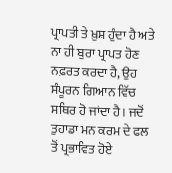ਪ੍ਰਾਪਤੀ ਤੇ ਖ਼ੁਸ਼ ਹੁੰਦਾ ਹੈ ਅਤੇ ਨਾ ਹੀ ਬੁਰਾ ਪ੍ਰਾਪਤ ਹੋਣ ਨਫ਼ਰਤ ਕਰਦਾ ਹੈ, ਉਹ ਸੰਪੂਰਨ ਗਿਆਨ ਵਿੱਚ ਸਥਿਰ ਹੋ ਜਾਂਦਾ ਹੈ। ਜਦੋਂ ਤੁਹਾਡਾ ਮਨ ਕਰਮ ਦੇ ਫਲ ਤੋਂ ਪ੍ਰਭਾਵਿਤ ਹੋਏ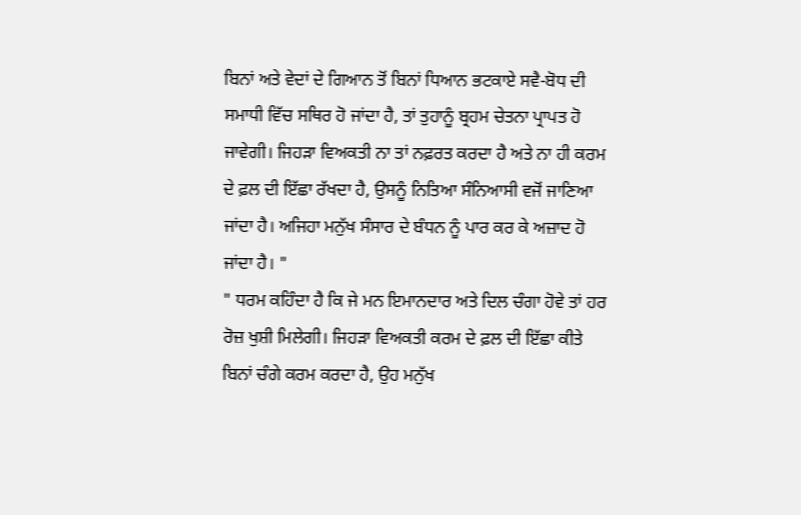ਬਿਨਾਂ ਅਤੇ ਵੇਦਾਂ ਦੇ ਗਿਆਨ ਤੋਂ ਬਿਨਾਂ ਧਿਆਨ ਭਟਕਾਏ ਸਵੈ-ਬੋਧ ਦੀ ਸਮਾਧੀ ਵਿੱਚ ਸਥਿਰ ਹੋ ਜਾਂਦਾ ਹੈ, ਤਾਂ ਤੁਹਾਨੂੰ ਬ੍ਰਹਮ ਚੇਤਨਾ ਪ੍ਰਾਪਤ ਹੋ ਜਾਵੇਗੀ। ਜਿਹੜਾ ਵਿਅਕਤੀ ਨਾ ਤਾਂ ਨਫ਼ਰਤ ਕਰਦਾ ਹੈ ਅਤੇ ਨਾ ਹੀ ਕਰਮ ਦੇ ਫ਼ਲ ਦੀ ਇੱਛਾ ਰੱਖਦਾ ਹੈ, ਉਸਨੂੰ ਨਿਤਿਆ ਸੰਨਿਆਸੀ ਵਜੋਂ ਜਾਣਿਆ ਜਾਂਦਾ ਹੈ। ਅਜਿਹਾ ਮਨੁੱਖ ਸੰਸਾਰ ਦੇ ਬੰਧਨ ਨੂੰ ਪਾਰ ਕਰ ਕੇ ਅਜ਼ਾਦ ਹੋ ਜਾਂਦਾ ਹੈ। "
" ਧਰਮ ਕਹਿੰਦਾ ਹੈ ਕਿ ਜੇ ਮਨ ਇਮਾਨਦਾਰ ਅਤੇ ਦਿਲ ਚੰਗਾ ਹੋਵੇ ਤਾਂ ਹਰ ਰੋਜ਼ ਖੁਸ਼ੀ ਮਿਲੇਗੀ। ਜਿਹੜਾ ਵਿਅਕਤੀ ਕਰਮ ਦੇ ਫ਼ਲ ਦੀ ਇੱਛਾ ਕੀਤੇ ਬਿਨਾਂ ਚੰਗੇ ਕਰਮ ਕਰਦਾ ਹੈ, ਉਹ ਮਨੁੱਖ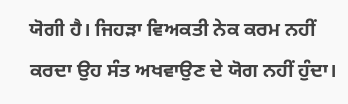ਯੋਗੀ ਹੈ। ਜਿਹੜਾ ਵਿਅਕਤੀ ਨੇਕ ਕਰਮ ਨਹੀਂ ਕਰਦਾ ਉਹ ਸੰਤ ਅਖਵਾਉਣ ਦੇ ਯੋਗ ਨਹੀਂ ਹੁੰਦਾ।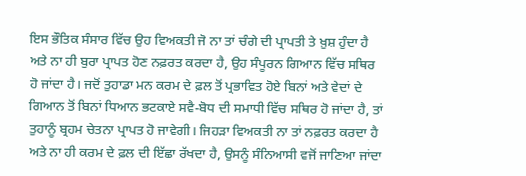ਇਸ ਭੌਤਿਕ ਸੰਸਾਰ ਵਿੱਚ ਉਹ ਵਿਅਕਤੀ ਜੋ ਨਾ ਤਾਂ ਚੰਗੇ ਦੀ ਪ੍ਰਾਪਤੀ ਤੇ ਖ਼ੁਸ਼ ਹੁੰਦਾ ਹੈ ਅਤੇ ਨਾ ਹੀ ਬੁਰਾ ਪ੍ਰਾਪਤ ਹੋਣ ਨਫ਼ਰਤ ਕਰਦਾ ਹੈ, ਉਹ ਸੰਪੂਰਨ ਗਿਆਨ ਵਿੱਚ ਸਥਿਰ ਹੋ ਜਾਂਦਾ ਹੈ। ਜਦੋਂ ਤੁਹਾਡਾ ਮਨ ਕਰਮ ਦੇ ਫ਼ਲ ਤੋਂ ਪ੍ਰਭਾਵਿਤ ਹੋਏ ਬਿਨਾਂ ਅਤੇ ਵੇਦਾਂ ਦੇ ਗਿਆਨ ਤੋਂ ਬਿਨਾਂ ਧਿਆਨ ਭਟਕਾਏ ਸਵੈ-ਬੋਧ ਦੀ ਸਮਾਧੀ ਵਿੱਚ ਸਥਿਰ ਹੋ ਜਾਂਦਾ ਹੈ, ਤਾਂ ਤੁਹਾਨੂੰ ਬ੍ਰਹਮ ਚੇਤਨਾ ਪ੍ਰਾਪਤ ਹੋ ਜਾਵੇਗੀ। ਜਿਹੜਾ ਵਿਅਕਤੀ ਨਾ ਤਾਂ ਨਫ਼ਰਤ ਕਰਦਾ ਹੈ ਅਤੇ ਨਾ ਹੀ ਕਰਮ ਦੇ ਫ਼ਲ ਦੀ ਇੱਛਾ ਰੱਖਦਾ ਹੈ, ਉਸਨੂੰ ਸੰਨਿਆਸੀ ਵਜੋਂ ਜਾਣਿਆ ਜਾਂਦਾ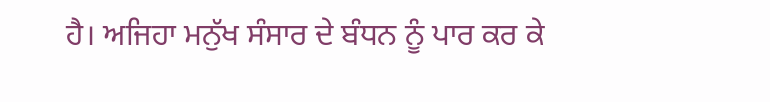ਹੈ। ਅਜਿਹਾ ਮਨੁੱਖ ਸੰਸਾਰ ਦੇ ਬੰਧਨ ਨੂੰ ਪਾਰ ਕਰ ਕੇ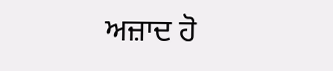ਅਜ਼ਾਦ ਹੋ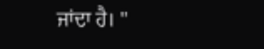ਜਾਂਦਾ ਹੈ। "